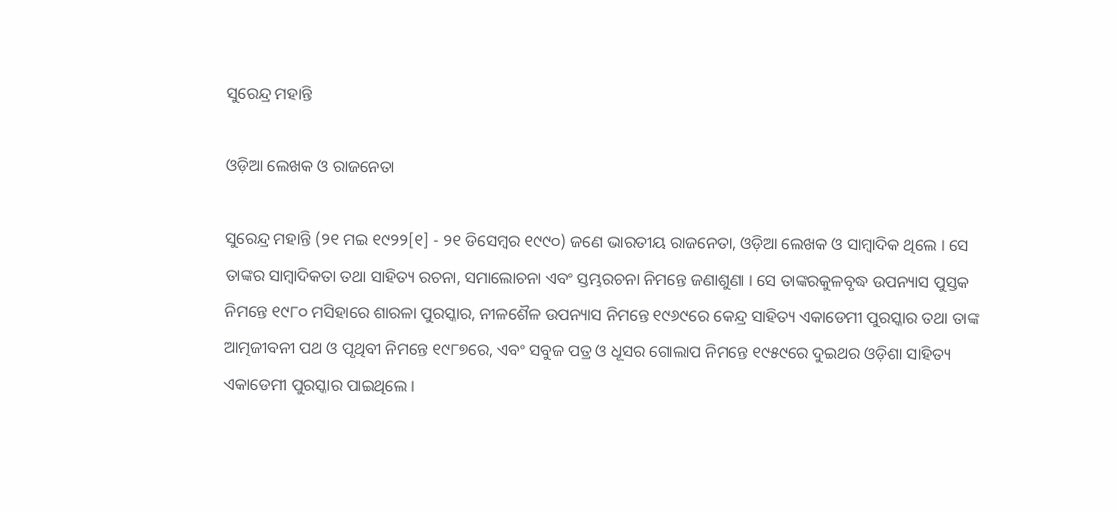ସୁରେନ୍ଦ୍ର ମହାନ୍ତି

ଓଡ଼ିଆ ଲେଖକ ଓ ରାଜନେତା

ସୁରେନ୍ଦ୍ର ମହାନ୍ତି (୨୧ ମଇ ୧୯୨୨[୧] - ୨୧ ଡିସେମ୍ବର ୧୯୯୦) ଜଣେ ଭାରତୀୟ ରାଜନେତା, ଓଡ଼ିଆ ଲେଖକ ଓ ସାମ୍ବାଦିକ ଥିଲେ । ସେ ତାଙ୍କର ସାମ୍ବାଦିକତା ତଥା ସାହିତ୍ୟ ରଚନା, ସମାଲୋଚନା ଏବଂ ସ୍ତମ୍ଭରଚନା ନିମନ୍ତେ ଜଣାଶୁଣା । ସେ ତାଙ୍କରକୁଳବୃଦ୍ଧ ଉପନ୍ୟାସ ପୁସ୍ତକ ନିମନ୍ତେ ୧୯୮୦ ମସିହାରେ ଶାରଳା ପୁରସ୍କାର, ନୀଳଶୈଳ ଉପନ୍ୟାସ ନିମନ୍ତେ ୧୯୬୯ରେ କେନ୍ଦ୍ର ସାହିତ୍ୟ ଏକାଡେମୀ ପୁରସ୍କାର ତଥା ତାଙ୍କ ଆତ୍ମଜୀବନୀ ପଥ ଓ ପୃଥିବୀ ନିମନ୍ତେ ୧୯୮୭ରେ, ଏବଂ ସବୁଜ ପତ୍ର ଓ ଧୂସର ଗୋଲାପ ନିମନ୍ତେ ୧୯୫୯ରେ ଦୁଇଥର ଓଡ଼ିଶା ସାହିତ୍ୟ ଏକାଡେମୀ ପୁରସ୍କାର ପାଇଥିଲେ ।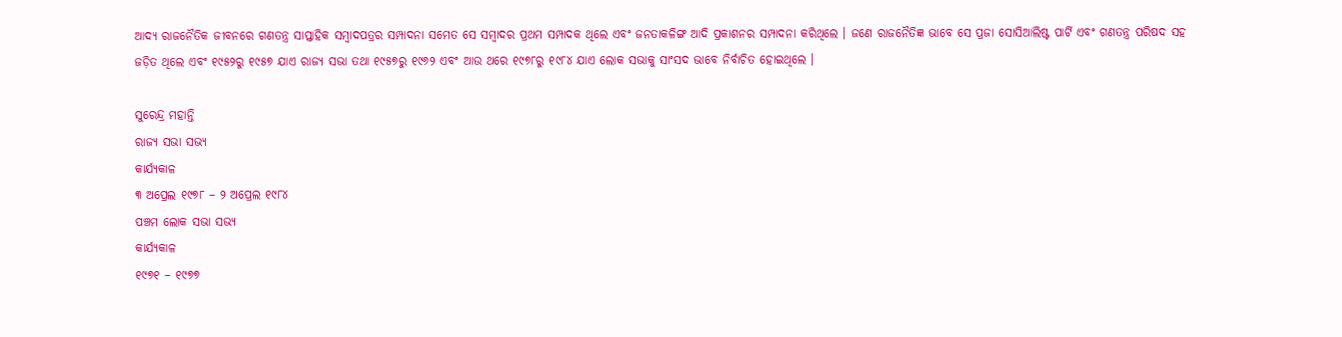ଆଦ୍ୟ ରାଜନୈତିକ ଜୀବନରେ ଗଣତନ୍ତ୍ର ସାପ୍ତାହିକ ସମ୍ବାଦପତ୍ରର ସମ୍ପାଦନା ସମେତ ସେ ସମ୍ବାଦର ପ୍ରଥମ ସମ୍ପାଦକ ଥିଲେ ଏବଂ ଜନତାକଳିଙ୍ଗ ଆଦି ପ୍ରକାଶନର ସମ୍ପାଦନା କରିଥିଲେ । ଜଣେ ରାଜନୈତିଜ୍ଞ ଭାବେ ସେ ପ୍ରଜା ସୋସିଆଲିଷ୍ଟ ପାର୍ଟି ଏବଂ ଗଣତନ୍ତ୍ର ପରିଷଦ ସହ ଜଡ଼ିତ ଥିଲେ ଏବଂ ୧୯୫୨ରୁ ୧୯୫୭ ଯାଏ ରାଜ୍ୟ ସଭା ତଥା ୧୯୫୭ରୁ ୧୯୬୨ ଏବଂ ଆଉ ଥରେ ୧୯୭୮ରୁ ୧୯୮୪ ଯାଏ ଲୋକ ସଭାକୁ ସାଂସଦ ଭାବେ ନିର୍ବାଚିତ ହୋଇଥିଲେ ।

ସୁରେନ୍ଦ୍ର ମହାନ୍ତି
ରାଜ୍ୟ ସଭା ସଭ୍ୟ
କାର୍ଯ୍ୟକାଳ
୩ ଅପ୍ରେଲ ୧୯୭୮ – ୨ ଅପ୍ରେଲ ୧୯୮୪
ପଞ୍ଚମ ଲୋକ ସଭା ସଭ୍ୟ
କାର୍ଯ୍ୟକାଳ
୧୯୭୧ – ୧୯୭୭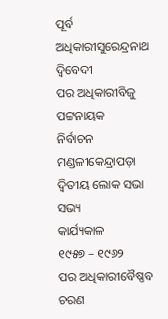ପୂର୍ବ ଅଧିକାରୀସୁରେନ୍ଦ୍ରନାଥ ଦ୍ୱିବେଦୀ
ପର ଅଧିକାରୀବିଜୁ ପଟ୍ଟନାୟକ
ନିର୍ବାଚନ ମଣ୍ଡଳୀକେନ୍ଦ୍ରାପଡ଼ା
ଦ୍ୱିତୀୟ ଲୋକ ସଭା ସଭ୍ୟ
କାର୍ଯ୍ୟକାଳ
୧୯୫୭ – ୧୯୬୨
ପର ଅଧିକାରୀବୈଷ୍ଣବ ଚରଣ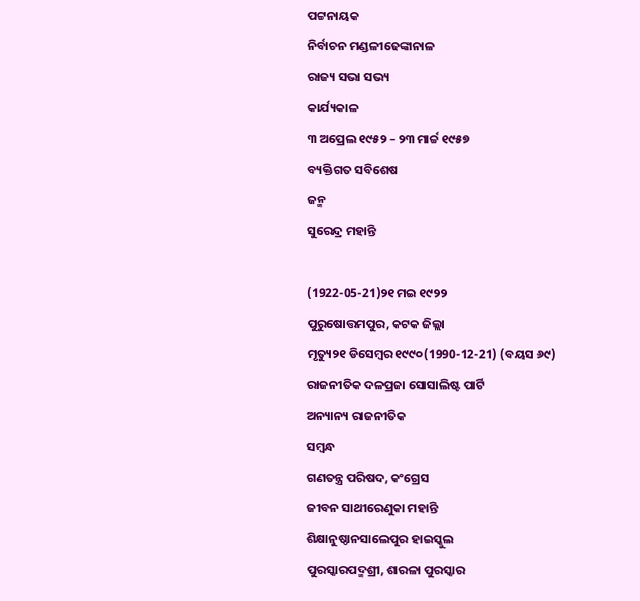ପଟ୍ଟନାୟକ
ନିର୍ବାଚନ ମଣ୍ଡଳୀଢେଙ୍କାନାଳ
ରାଜ୍ୟ ସଭା ସଭ୍ୟ
କାର୍ଯ୍ୟକାଳ
୩ ଅପ୍ରେଲ ୧୯୫୨ – ୨୩ ମାର୍ଚ୍ଚ ୧୯୫୭
ବ୍ୟକ୍ତିଗତ ସବିଶେଷ
ଜନ୍ମ
ସୁରେନ୍ଦ୍ର ମହାନ୍ତି

(1922-05-21)୨୧ ମଇ ୧୯୨୨
ପୁରୁଷୋତ୍ତମପୁର, କଟକ ଜିଲ୍ଲା
ମୃତ୍ୟୁ୨୧ ଡିସେମ୍ବର ୧୯୯୦(1990-12-21) (ବୟସ ୬୯)
ରାଜନୀତିକ ଦଳପ୍ରଜା ସୋସାଲିଷ୍ଟ ପାର୍ଟି
ଅନ୍ୟାନ୍ୟ ରାଜନୀତିକ
ସମ୍ବନ୍ଧ
ଗଣତନ୍ତ୍ର ପରିଷଦ, କଂଗ୍ରେସ
ଜୀବନ ସାଥୀରେଣୁକା ମହାନ୍ତି
ଶିକ୍ଷାନୁଷ୍ଠାନସାଲେପୁର ହାଇସ୍କୁଲ
ପୁରସ୍କାରପଦ୍ମଶ୍ରୀ, ଶାରଳା ପୁରସ୍କାର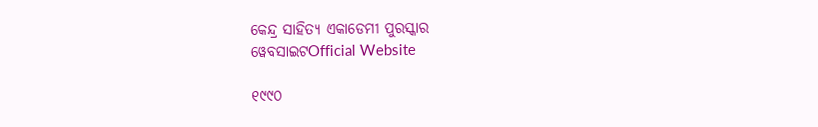କେନ୍ଦ୍ର ସାହିତ୍ୟ ଏକାଡେମୀ ପୁରସ୍କାର
ୱେବସାଇଟOfficial Website

୧୯୯୦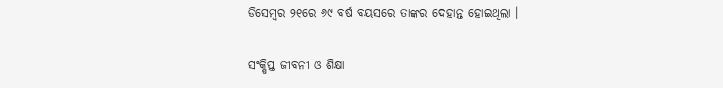ଡିସେମ୍ବର ୨୧ରେ ୬୯ ବର୍ଷ ବୟସରେ ତାଙ୍କର ଦେହାନ୍ତ ହୋଇଥିଲା ।

ସଂକ୍ଷିପ୍ତ ଜୀବନୀ ଓ ଶିକ୍ଷା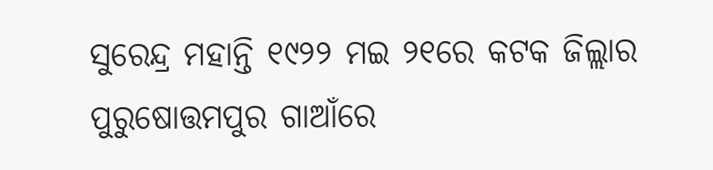ସୁରେନ୍ଦ୍ର ମହାନ୍ତି ୧୯୨୨ ମଇ ୨୧ରେ କଟକ ଜିଲ୍ଲାର ପୁରୁଷୋତ୍ତମପୁର ଗାଆଁରେ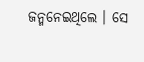ଜନ୍ମନେଇଥିଲେ । ସେ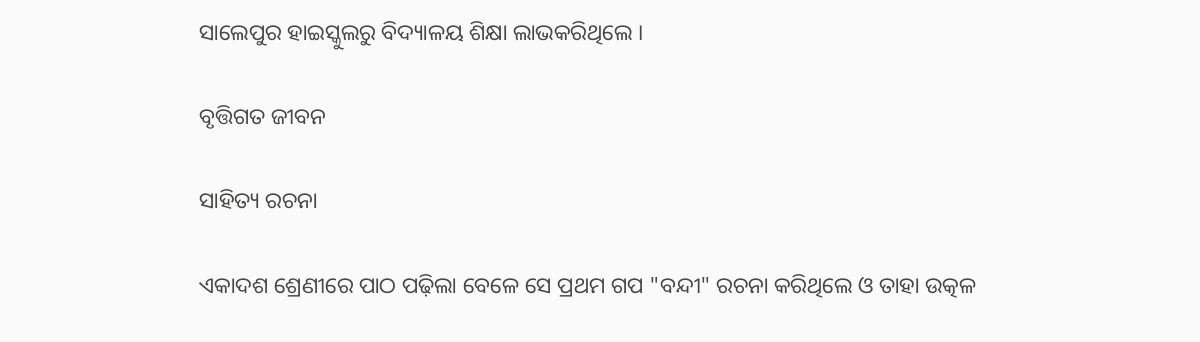ସାଲେପୁର ହାଇସ୍କୁଲରୁ ବିଦ୍ୟାଳୟ ଶିକ୍ଷା ଲାଭକରିଥିଲେ ।

ବୃତ୍ତିଗତ ଜୀବନ

ସାହିତ୍ୟ ରଚନା

ଏକାଦଶ ଶ୍ରେଣୀରେ ପାଠ ପଢ଼ିଲା ବେଳେ ସେ ପ୍ରଥମ ଗପ "ବନ୍ଦୀ" ରଚନା କରିଥିଲେ ଓ ତାହା ଉତ୍କଳ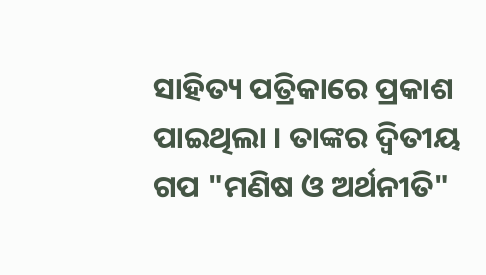ସାହିତ୍ୟ ପତ୍ରିକାରେ ପ୍ରକାଶ ପାଇଥିଲା । ତାଙ୍କର ଦ୍ୱିତୀୟ ଗପ "ମଣିଷ ଓ ଅର୍ଥନୀତି"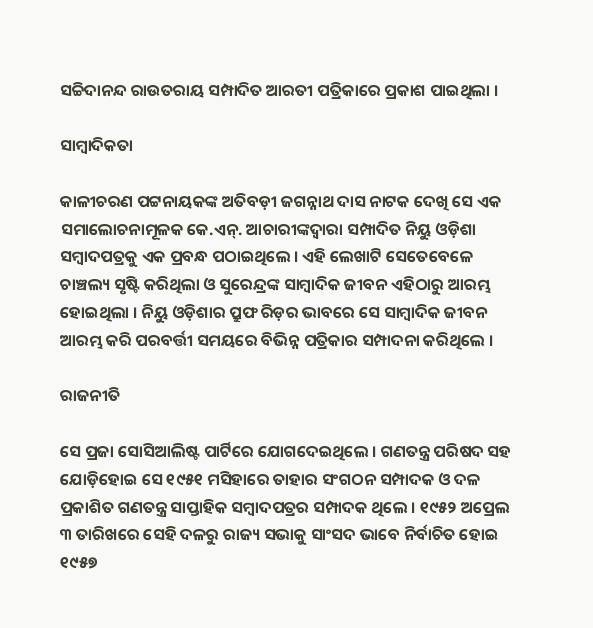ସଚ୍ଚିଦାନନ୍ଦ ରାଉତରାୟ ସମ୍ପାଦିତ ଆରତୀ ପତ୍ରିକାରେ ପ୍ରକାଶ ପାଇଥିଲା ।

ସାମ୍ବାଦିକତା

କାଳୀଚରଣ ପଟ୍ଟନାୟକଙ୍କ ଅତିବଡ଼ୀ ଜଗନ୍ନାଥ ଦାସ ନାଟକ ଦେଖି ସେ ଏକ ସମାଲୋଚନାମୂଳକ କେ.ଏନ୍. ଆଚାରୀଙ୍କଦ୍ୱାରା ସମ୍ପାଦିତ ନିୟୁ ଓଡ଼ିଶା ସମ୍ବାଦପତ୍ରକୁ ଏକ ପ୍ରବନ୍ଧ ପଠାଇଥିଲେ । ଏହି ଲେଖାଟି ସେତେବେଳେ ଚାଞ୍ଚଲ୍ୟ ସୃଷ୍ଟି କରିଥିଲା ଓ ସୁରେନ୍ଦ୍ରଙ୍କ ସାମ୍ବାଦିକ ଜୀବନ ଏହିଠାରୁ ଆରମ୍ଭ ହୋଇଥିଲା । ନିୟୁ ଓଡ଼ିଶାର ପ୍ରୁଫ ରିଡ଼ର ଭାବରେ ସେ ସାମ୍ବାଦିକ ଜୀବନ ଆରମ୍ଭ କରି ପରବର୍ତ୍ତୀ ସମୟରେ ବିଭିନ୍ନ ପତ୍ରିକାର ସମ୍ପାଦନା କରିଥିଲେ ।

ରାଜନୀତି

ସେ ପ୍ରଜା ସୋସିଆଲିଷ୍ଟ ପାର୍ଟିରେ ଯୋଗଦେଇଥିଲେ । ଗଣତନ୍ତ୍ର ପରିଷଦ ସହ ଯୋଡ଼ିହୋଇ ସେ ୧୯୫୧ ମସିହାରେ ତାହାର ସଂଗଠନ ସମ୍ପାଦକ ଓ ଦଳ ପ୍ରକାଶିତ ଗଣତନ୍ତ୍ର ସାପ୍ତାହିକ ସମ୍ବାଦପତ୍ରର ସମ୍ପାଦକ ଥିଲେ । ୧୯୫୨ ଅପ୍ରେଲ ୩ ତାରିଖରେ ସେହି ଦଳରୁ ରାଜ୍ୟ ସଭାକୁ ସାଂସଦ ଭାବେ ନିର୍ବାଚିତ ହୋଇ ୧୯୫୭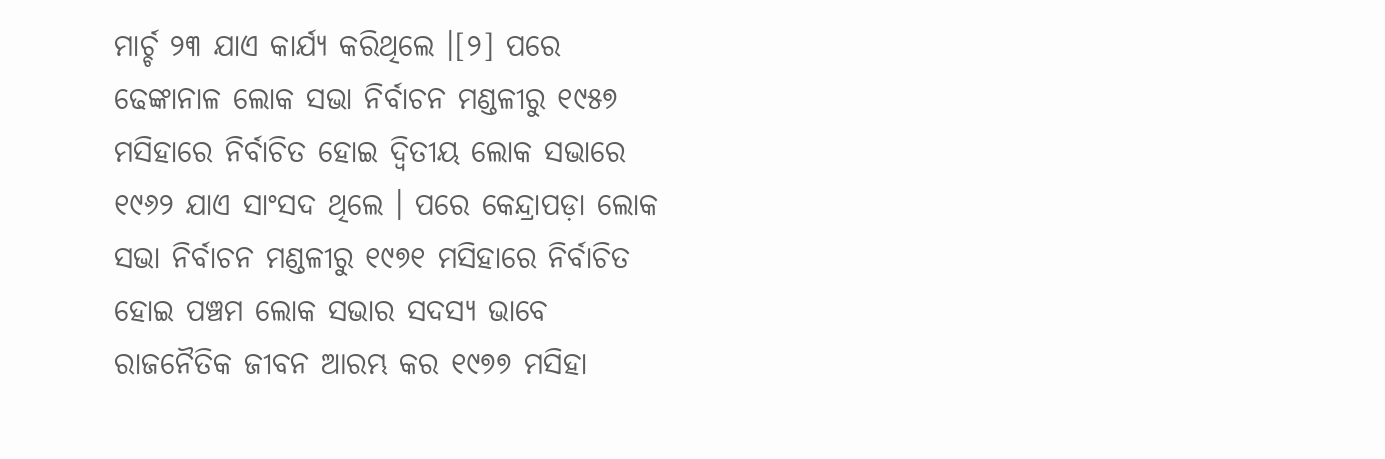ମାର୍ଚ୍ଚ ୨୩ ଯାଏ କାର୍ଯ୍ୟ କରିଥିଲେ ।[୨] ପରେ ଢେଙ୍କାନାଳ ଲୋକ ସଭା ନିର୍ବାଚନ ମଣ୍ଡଳୀରୁ ୧୯୫୭ ମସିହାରେ ନିର୍ବାଚିତ ହୋଇ ଦ୍ୱିତୀୟ ଲୋକ ସଭାରେ ୧୯୬୨ ଯାଏ ସାଂସଦ ଥିଲେ । ପରେ କେନ୍ଦ୍ରାପଡ଼ା ଲୋକ ସଭା ନିର୍ବାଚନ ମଣ୍ଡଳୀରୁ ୧୯୭୧ ମସିହାରେ ନିର୍ବାଚିତ ହୋଇ ପଞ୍ଚମ ଲୋକ ସଭାର ସଦସ୍ୟ ଭାବେ ରାଜନୈତିକ ଜୀବନ ଆରମ୍ଭ କର ୧୯୭୭ ମସିହା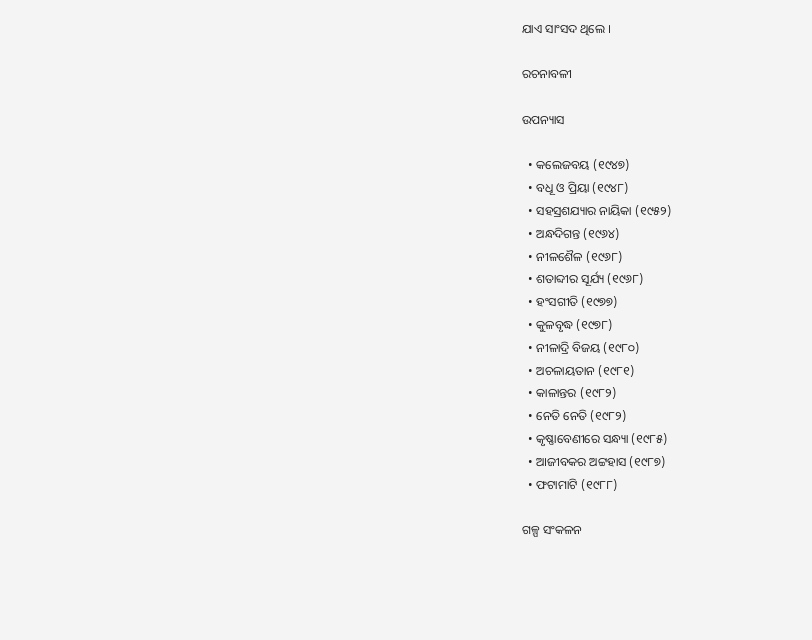ଯାଏ ସାଂସଦ ଥିଲେ ।

ରଚନାବଳୀ

ଉପନ୍ୟାସ

  • କଲେଜବୟ (୧୯୪୭)
  • ବଧୂ ଓ ପ୍ରିୟା (୧୯୪୮)
  • ସହସ୍ରଶଯ୍ୟାର ନାୟିକା (୧୯୫୨)
  • ଅନ୍ଧଦିଗନ୍ତ (୧୯୬୪)
  • ନୀଳଶୈଳ (୧୯୬୮)
  • ଶତାବ୍ଦୀର ସୂର୍ଯ୍ୟ (୧୯୬୮)
  • ହଂସଗୀତି (୧୯୭୭)
  • କୁଳବୃଦ୍ଧ (୧୯୭୮)
  • ନୀଳାଦ୍ରି ବିଜୟ (୧୯୮୦)
  • ଅଚଳାୟତାନ (୧୯୮୧)
  • କାଳାନ୍ତର (୧୯୮୨)
  • ନେତି ନେତି (୧୯୮୨)
  • କୃଷ୍ଣାବେଣୀରେ ସନ୍ଧ୍ୟା (୧୯୮୫)
  • ଆଜୀବକର ଅଟ୍ଟହାସ (୧୯୮୭)
  • ଫଟାମାଟି (୧୯୮୮)

ଗଳ୍ପ ସଂକଳନ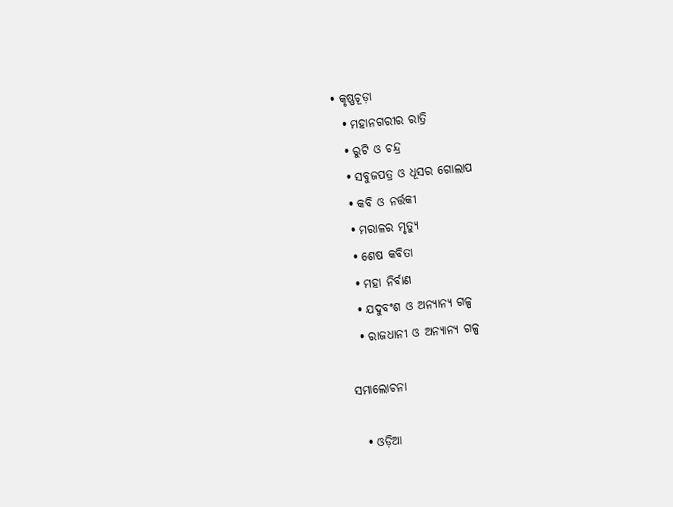• କୃଷ୍ଣଚୂଡ଼ା
  • ମହାନଗରୀର ରାତ୍ରି
  • ରୁଟି ଓ ଚନ୍ଦ୍ର
  • ସବୁଜପତ୍ର ଓ ଧୂସର ଗୋଲାପ
  • କବି ଓ ନର୍ତ୍ତକୀ
  • ମରାଳର ମୃତ୍ୟୁ
  • ଶେଷ କବିତା
  • ମହା ନିର୍ବାଣ
  • ଯଦୁବଂଶ ଓ ଅନ୍ୟାନ୍ୟ ଗଳ୍ପ
  • ରାଜଧାନୀ ଓ ଅନ୍ୟାନ୍ୟ ଗଳ୍ପ

ସମାଲୋଚନା

  • ଓଡ଼ିଆ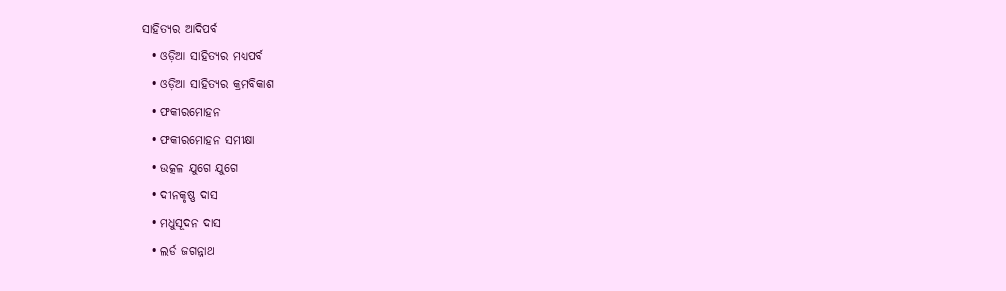ସାହିତ୍ୟର ଆଦିପର୍ବ
  • ଓଡ଼ିଆ ସାହିତ୍ୟର ମଧ୍ୟପର୍ବ
  • ଓଡ଼ିଆ ସାହିତ୍ୟର କ୍ରମବିକାଶ
  • ଫକୀରମୋହନ
  • ଫକୀରମୋହନ ସମୀକ୍ଷା
  • ଉତ୍କଳ ଯୁଗେ ଯୁଗେ
  • ଦୀନକୃଷ୍ଣ ଦାସ
  • ମଧୁସୂଦନ ଦାସ
  • ଲର୍ଡ ଜଗନ୍ନାଥ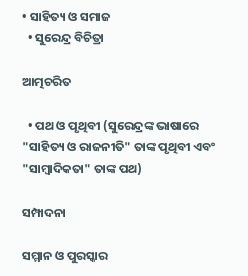• ସାହିତ୍ୟ ଓ ସମାଜ
  • ସୁରେନ୍ଦ୍ର ବିଚିତ୍ରା

ଆତ୍ମଚରିତ

  • ପଥ ଓ ପୃଥିବୀ (ସୁରେନ୍ଦ୍ରଙ୍କ ଭାଷାରେ "ସାହିତ୍ୟ ଓ ରାଜନୀତି" ତାଙ୍କ ପୃଥିବୀ ଏବଂ "ସାମ୍ବାଦିକତା" ତାଙ୍କ ପଥ)

ସମ୍ପାଦନା

ସମ୍ମାନ ଓ ପୁରସ୍କାର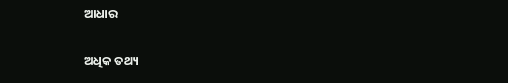ଆଧାର

ଅଧିକ ତଥ୍ୟ